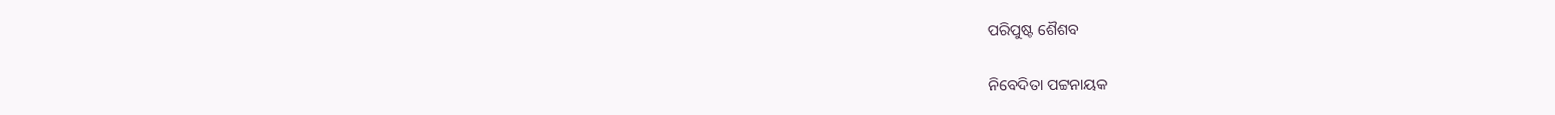ପରିପୁଷ୍ଟ ଶୈଶବ

ନିବେଦିତା ପଟ୍ଟନାୟକ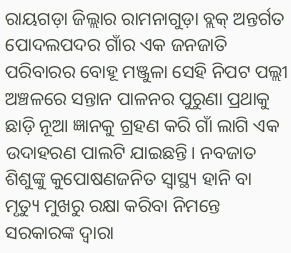ରାୟଗଡ଼ା ଜିଲ୍ଲାର ରାମନାଗୁଡ଼ା ବ୍ଲକ୍ ଅନ୍ତର୍ଗତ ପୋଦଲପଦର ଗାଁର ଏକ ଜନଜାତି ପରିବାରର ବୋହୂ ମଞ୍ଜୁଳା ସେହି ନିପଟ ପଲ୍ଲୀ ଅଞ୍ଚଳରେ ସନ୍ତାନ ପାଳନର ପୁରୁଣା ପ୍ରଥାକୁ ଛାଡ଼ି ନୂଆ ଜ୍ଞାନକୁ ଗ୍ରହଣ କରି ଗାଁ ଲାଗି ଏକ ଉଦାହରଣ ପାଲଟି ଯାଇଛନ୍ତି। ନବଜାତ ଶିଶୁଙ୍କୁ କୁପୋଷଣଜନିତ ସ୍ବାସ୍ଥ୍ୟ ହାନି ବା ମୃତ୍ୟୁ ମୁଖରୁ ରକ୍ଷା କରିବା ନିମନ୍ତେ ସରକାରଙ୍କ ଦ୍ୱାରା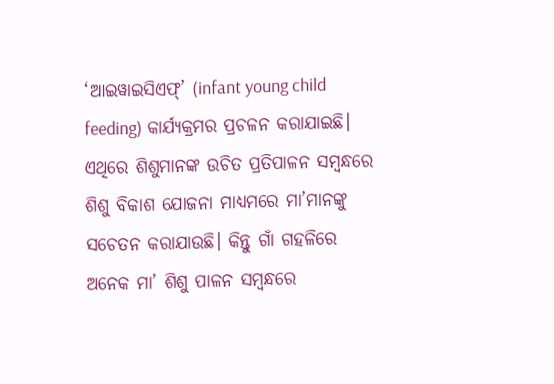‘ଆଇୱାଇସିଏଫ୍‌’ (infant young child feeding) କାର୍ଯ୍ୟକ୍ରମର ପ୍ରଚଳନ କରାଯାଇଛି। ଏଥିରେ ଶିଶୁମାନଙ୍କ ଉଚିତ ପ୍ରତିପାଳନ ସମ୍ବନ୍ଧରେ ଶିଶୁ ବିକାଶ ଯୋଜନା ମାଧ୍ୟମରେ ମା’ମାନଙ୍କୁ ସଚେତନ କରାଯାଉଛି। କିନ୍ତୁ ଗାଁ ଗହଳିରେ ଅନେକ ମା’ ଶିଶୁ ପାଳନ ସମ୍ବନ୍ଧରେ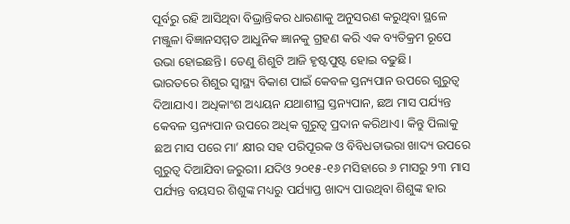ପୂର୍ବରୁ ରହି ଆସିଥିବା ବିଭ୍ରାନ୍ତିକର ଧାରଣାକୁ ଅନୁସରଣ କରୁଥିବା ସ୍ଥଳେ ମଞ୍ଜୁଳା ବିଜ୍ଞାନସମ୍ମତ ଆଧୁନିକ ଜ୍ଞାନକୁ ଗ୍ରହଣ କରି ଏକ ବ୍ୟତିକ୍ରମ ରୂପେ ଉଭା ହୋଇଛନ୍ତି। ତେଣୁ ଶିଶୁଟି ଆଜି ହୃଷ୍ଟପୁ‌ଷ୍ଟ ହୋଇ ବଢୁଛି।
ଭାରତରେ ଶିଶୁର ସ୍ୱାସ୍ଥ୍ୟ ବିକାଶ ପାଇଁ କେବଳ ସ୍ତନ୍ୟପାନ ଉପରେ ଗୁରୁତ୍ୱ ଦିଆଯାଏ। ଅଧିକାଂଶ ଅଧ୍ୟୟନ ଯଥାଶୀଘ୍ର ସ୍ତନ୍ୟପାନ, ଛଅ ମାସ ପର୍ଯ୍ୟନ୍ତ କେବଳ ସ୍ତନ୍ୟପାନ ଉପରେ ଅଧିକ ଗୁରୁତ୍ବ ପ୍ରଦାନ କରିଥାଏ। କିନ୍ତୁ ପିଲାକୁ ଛଅ ମାସ ପରେ ମା’ କ୍ଷୀର ସହ ପରିପୂରକ ଓ ବିବିଧତାଭରା ଖାଦ୍ୟ ଉପରେ ଗୁରୁତ୍ୱ ଦିଆଯିବା ଜରୁରୀ। ଯଦିଓ ୨୦୧୫-୧୬ ମସିହାରେ ୬ ମାସରୁ ୨୩ ମାସ ପର୍ଯ୍ୟନ୍ତ ବୟସର ଶିଶୁଙ୍କ ମଧ୍ୟରୁ ପର୍ଯ୍ୟାପ୍ତ ଖାଦ୍ୟ ପାଉଥିବା ଶିଶୁଙ୍କ ହାର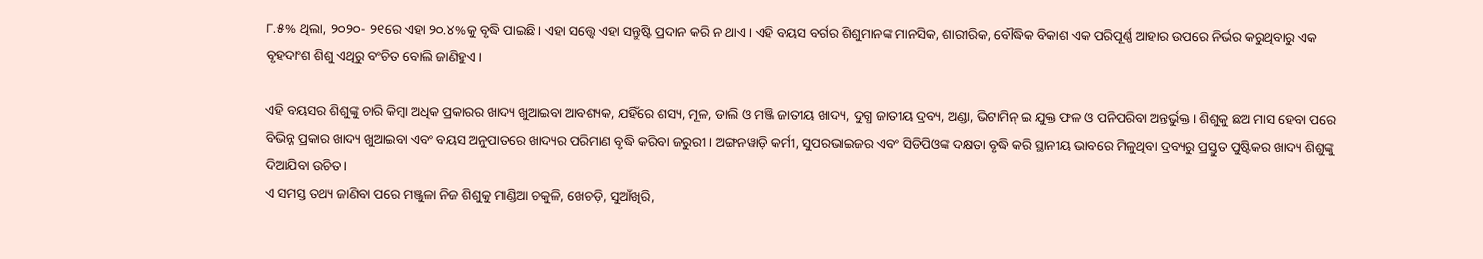୮.୫% ଥିଲା, ୨୦୨୦- ୨୧ରେ ଏହା ୨୦.୪%କୁ ବୃଦ୍ଧି ପାଇଛି। ଏହା ସତ୍ତ୍ବେ ଏହା ସନ୍ତୁଷ୍ଟି ପ୍ରଦାନ କରି ନ ଥାଏ। ଏହି ବୟସ ବର୍ଗର ଶିଶୁମାନଙ୍କ ମାନସିକ, ଶାରୀରିକ, ବୌଦ୍ଧିକ ବିକାଶ ଏକ ପରିପୂର୍ଣ୍ଣ ଆହାର ଉପରେ ନିର୍ଭର କରୁଥିବାରୁ ଏକ ବୃହଦାଂଶ ଶିଶୁ ଏଥିରୁ ବଂଚିତ ବୋଲି ଜାଣିହୁଏ।

ଏହି ବୟସର ଶିଶୁଙ୍କୁ ଚାରି କିମ୍ବା ଅଧିକ ପ୍ରକାରର ଖାଦ୍ୟ ଖୁଆଇବା ଆବଶ୍ୟକ, ଯହିଁରେ ଶସ୍ୟ, ମୂଳ, ଡାଲି ଓ ମଞ୍ଜି ଜାତୀୟ ଖାଦ୍ୟ, ଦୁଗ୍ଧ ଜାତୀୟ ଦ୍ରବ୍ୟ, ଅଣ୍ଡା, ଭିଟାମିନ୍ ଇ ଯୁକ୍ତ ଫଳ ଓ ପନିପରିବା ଅନ୍ତର୍ଭୁକ୍ତ। ଶିଶୁକୁ ଛଅ ମାସ ହେବା ପରେ ବିଭିନ୍ନ ପ୍ରକାର ଖାଦ୍ୟ ଖୁଆଇବା ଏବଂ ବୟସ ଅନୁପାତରେ ଖାଦ୍ୟର ପରିମାଣ ବୃଦ୍ଧି କରିବା ଜରୁରୀ। ଅଙ୍ଗନୱାଡ଼ି କର୍ମୀ, ସୁପରଭାଇଜର ଏବଂ ସିଡିପିଓଙ୍କ ଦକ୍ଷତା ବୃଦ୍ଧି କରି ସ୍ଥାନୀୟ ଭାବରେ ମିଳୁଥିବା ଦ୍ରବ୍ୟରୁ ପ୍ରସ୍ତୁତ ପୁଷ୍ଟିକର ଖାଦ୍ୟ ଶିଶୁଙ୍କୁ ଦିଆଯିବା ଉଚିତ।
ଏ ସମସ୍ତ ତଥ୍ୟ ଜାଣିବା ପରେ ମଞ୍ଜୁଳା ନିଜ ଶିଶୁକୁ ମାଣ୍ଡିଆ ଚକୁଳି, ଖେଚଡ଼ି, ସୁଆଁଖିରି,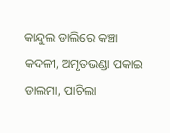କାନ୍ଦୁଲ ଡାଲିରେ କଞ୍ଚା କଦଳୀ, ଅମୃତଭଣ୍ଡା ପକାଇ ଡାଲମା, ପାଚିଲା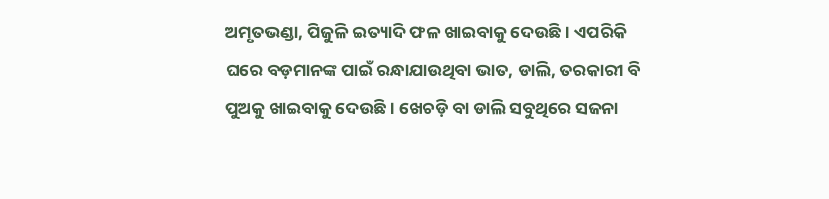ଅମୃତଭଣ୍ଡା, ପିଜୁଳି ଇତ୍ୟାଦି ଫଳ ଖାଇବାକୁ ଦେଉଛି। ଏପରିକି ଘରେ ବଡ଼ମାନଙ୍କ ପାଇଁ ରନ୍ଧାଯାଉଥିବା ଭାତ, ଡାଲି, ତରକାରୀ ବି ପୁଅକୁ ଖାଇବାକୁ ଦେଉଛି। ଖେଚଡ଼ି ବା ଡାଲି ସବୁଥିରେ ସଜନା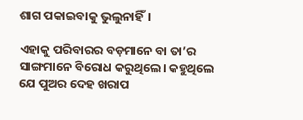ଶାଗ ପକାଇବାକୁ ଭୁଲୁନାହିଁ।

ଏହାକୁ ପରିବାରର ବଡ଼ମାନେ ବା ତା’ର ସାଙ୍ଗମାନେ ବିରୋଧ କରୁଥିଲେ। କହୁଥିଲେ ଯେ ପୁଅର ଦେହ ଖରାପ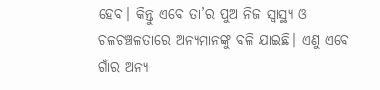ହେବ। କିନ୍ତୁ ଏବେ ତା’ର ପୁଅ ନିଜ ସ୍ବାସ୍ଥ୍ୟ ଓ ଚଳଚଞ୍ଚଳତାରେ ଅନ୍ୟମାନଙ୍କୁ ବଳି ଯାଇଛି। ଏଣୁ ଏବେ ଗାଁର ଅନ୍ୟ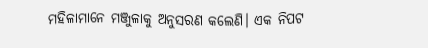ମହିଳାମାନେ ମଞ୍ଜୁଳାକୁ ଅନୁସରଣ କଲେଣି। ଏକ ନିପଟ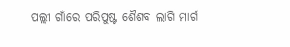ପଲ୍ଲୀ ଗାଁରେ ପରିପୁଷ୍ଟ ଶୈଶବ ଲାଗି ମାର୍ଗ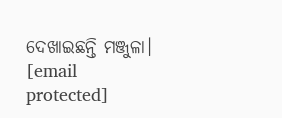ଦେଖାଇଛନ୍ତି ମଞ୍ଜୁଳା।
[email protected]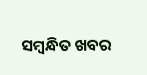ସମ୍ବନ୍ଧିତ ଖବର